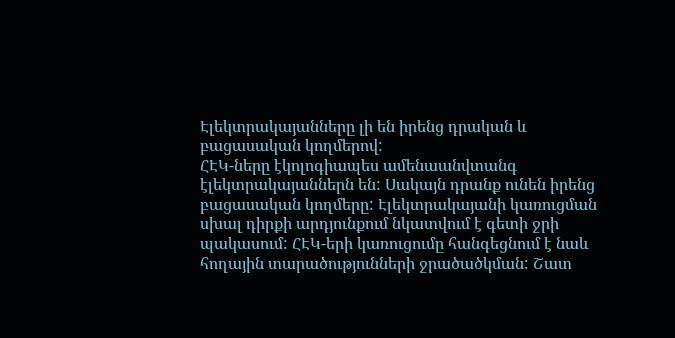Էլեկտրակայանները լի են իրենց դրական և բացասական կողմերով:
ՀԷԿ-ները էկոլոգիապես ամենաանվտանգ էլեկտրակայաններն են: Սակայն դրանք ունեն իրենց բացասական կողմերը: Էլեկտրակայանի կառուցման սխալ դիրքի արդյունքում նկատվում է գետի ջրի պակասում: ՀԷԿ-երի կառուցումը հանգեցնում է նաև հողային տարածությունների ջրածածկման: Շատ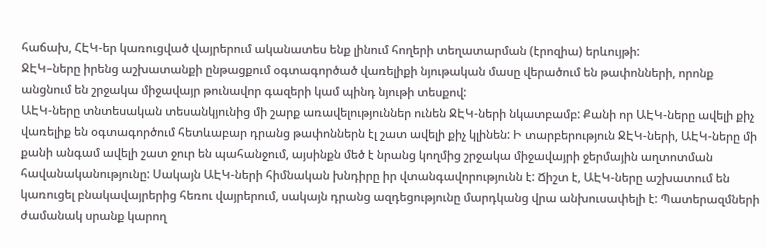հաճախ, ՀԷԿ-եր կառուցված վայրերում ականատես ենք լինում հողերի տեղատարման (էրոզիա) երևույթի:
ՋԷԿ–ները իրենց աշխատանքի ընթացքում օգտագործած վառելիքի նյութական մասը վերածում են թափոնների, որոնք անցնում են շրջակա միջավայր թունավոր գազերի կամ պինդ նյութի տեսքով:
ԱԷԿ-ները տնտեսական տեսանկյունից մի շարք առավելություններ ունեն ՋԷԿ-ների նկատբամբ: Քանի որ ԱԷԿ-ները ավելի քիչ վառելիք են օգտագործում հետևաբար դրանց թափոններն էլ շատ ավելի քիչ կլինեն: Ի տարբերություն ՋԷԿ-ների, ԱԷԿ-ները մի քանի անգամ ավելի շատ ջուր են պահանջում, այսինքն մեծ է նրանց կողմից շրջակա միջավայրի ջերմային աղտոտման հավանականությունը: Սակայն ԱԷԿ-ների հիմնական խնդիրը իր վտանգավորությունն է: Ճիշտ է, ԱԷԿ-ները աշխատում են կառուցել բնակավայրերից հեռու վայրերում, սակայն դրանց ազդեցությունը մարդկանց վրա անխուսափելի է: Պատերազմների ժամանակ սրանք կարող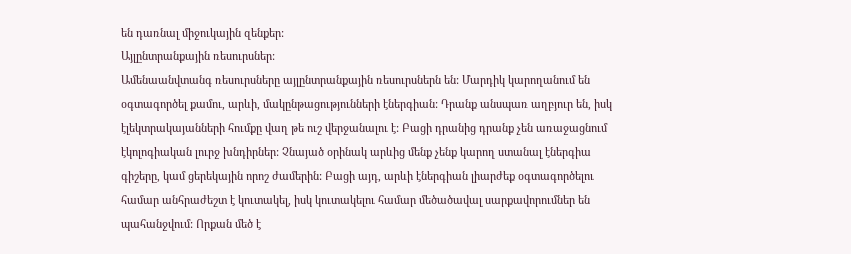են դառնալ միջուկային զենքեր:
Այլընտրանքային ռեսուրսներ:
Ամենաանվտանգ ռեսուրսները այլընտրանքային ռեսուրսներն են: Մարդիկ կարողանում են օգտագործել քամու, արևի, մակընթացությունների էներգիան: Դրանք անսպառ աղբյուր են, իսկ էլեկտրակայանների հումքը վաղ թե ուշ վերջանալու է: Բացի դրանից դրանք չեն առաջացնում էկոլոգիական լուրջ խնդիրներ: Չնայած օրինակ արևից մենք չենք կարող ստանալ էներգիա գիշերը, կամ ցերեկային որոշ ժամերին: Բացի այդ, արևի էներգիան լիարժեք օգտագործելու համար անհրաժեշտ է կուտակել, իսկ կուտակելու համար մեծածավալ սարքավորումներ են պահանջվում: Որքան մեծ է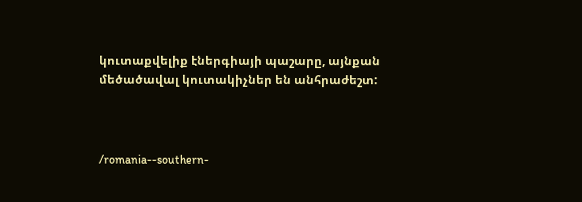կուտաքվելիք էներգիայի պաշարը, այնքան մեծածավալ կուտակիչներ են անհրաժեշտ:



/romania--southern-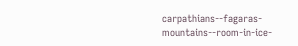carpathians--fagaras-mountains--room-in-ice-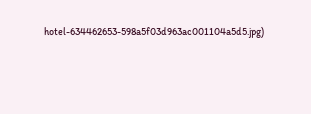hotel-634462653-598a5f03d963ac001104a5d5.jpg)